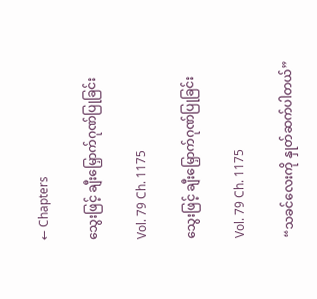← Chapters

သွေးဖြင့် ချီးမြှောက်ဂုဏ်ပြုခြင်း

Vol. 79 Ch. 1175

သွေးဖြင့် ချီးမြှောက်ဂုဏ်ပြုခြင်း

Vol. 79 Ch. 1175

“သခင်လေးကို နှုတ်ဆက်ပါတယ်”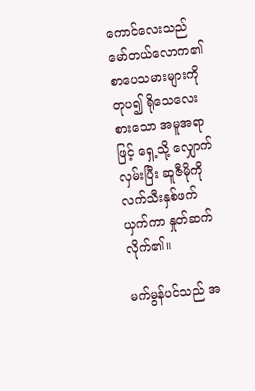ကောင်လေးသည် မော်တယ်လောက၏ စာပေသမားများကို တုပ၍ ရိုသေလေးစားသော အမူအရာဖြင့် ရှေ့သို့ လျှောက်လှမ်းပြီး ဆူဇီမိုကို လက်သီးနှစ်ဖက် ယှက်ကာ နှုတ်ဆက်လိုက်၏။

မက်မွန်ပင်သည် အ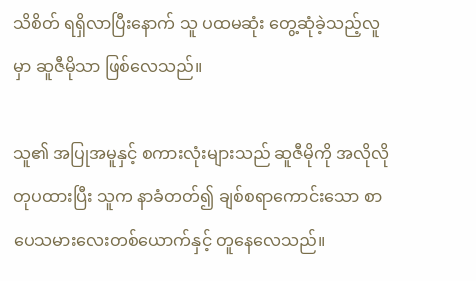သိစိတ် ရရှိလာပြီးနောက် သူ ပထမဆုံး တွေ့ဆုံခဲ့သည့်လူမှာ ဆူဇီမိုသာ ဖြစ်လေသည်။

သူ၏ အပြုအမူနှင့် စကားလုံးများသည် ဆူဇီမိုကို အလိုလို တုပထားပြီး သူက နာခံတတ်၍ ချစ်စရာကောင်းသော စာပေသမားလေးတစ်ယောက်နှင့် တူနေလေသည်။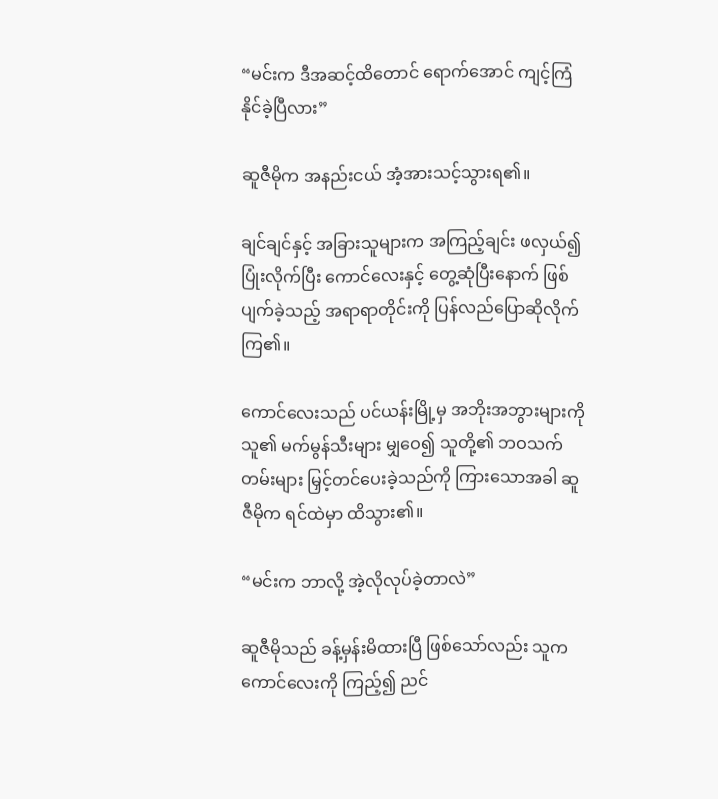“မင်းက ဒီအဆင့်ထိတောင် ရောက်အောင် ကျင့်ကြံနိုင်ခဲ့ပြီလား”

ဆူဇီမိုက အနည်းငယ် အံ့အားသင့်သွားရ၏။

ချင်ချင်နှင့် အခြားသူများက အကြည့်ချင်း ဖလှယ်၍ ပြုံးလိုက်ပြီး ကောင်လေးနှင့် တွေ့ဆုံပြီးနောက် ဖြစ်ပျက်ခဲ့သည့် အရာရာတိုင်းကို ပြန်လည်ပြောဆိုလိုက်ကြ၏။

ကောင်လေးသည် ပင်ယန်းမြို့မှ အဘိုးအဘွားများကို သူ၏ မက်မွန်သီးများ မျှဝေ၍ သူတို့၏ ဘဝသက်တမ်းများ မြှင့်တင်ပေးခဲ့သည်ကို ကြားသောအခါ ဆူဇီမိုက ရင်ထဲမှာ ထိသွား၏။

“မင်းက ဘာလို့ အဲ့လိုလုပ်ခဲ့တာလဲ”

ဆူဇီမိုသည် ခန့်မှန်းမိထားပြီ ဖြစ်သော်လည်း သူက ကောင်လေးကို ကြည့်၍ ညင်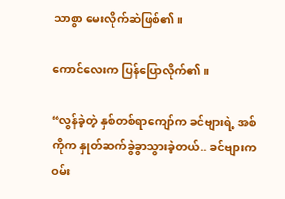သာစွာ မေးလိုက်ဆဲဖြစ်၏။

ကောင်လေးက ပြန်ပြောလိုက်၏။

“လွန်ခဲ့တဲ့ နှစ်တစ်ရာကျော်က ခင်ဗျားရဲ့ အစ်ကိုက နှုတ်ဆက်ခွဲခွာသွားခဲ့တယ်.. ခင်ဗျားက ဝမ်း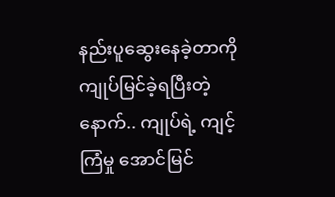နည်းပူဆွေးနေခဲ့တာကို ကျုပ်မြင်ခဲ့ရပြီးတဲ့နောက်.. ကျုပ်ရဲ့ ကျင့်ကြံမှု အောင်မြင်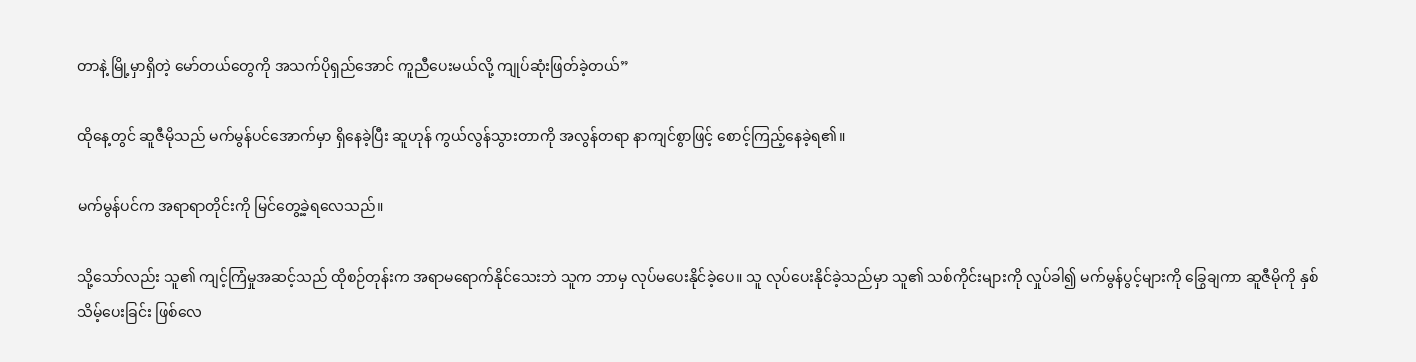တာနဲ့ မြို့မှာရှိတဲ့ မော်တယ်တွေကို အသက်ပိုရှည်အောင် ကူညီပေးမယ်လို့ ကျုပ်ဆုံးဖြတ်ခဲ့တယ်”

ထိုနေ့တွင် ဆူဇီမိုသည် မက်မွန်ပင်အောက်မှာ ရှိနေခဲ့ပြီး ဆူဟုန် ကွယ်လွန်သွားတာကို အလွန်တရာ နာကျင်စွာဖြင့် စောင့်ကြည့်နေခဲ့ရ၏။

မက်မွန်ပင်က အရာရာတိုင်းကို မြင်တွေ့ခဲ့ရလေသည်။

သို့သော်လည်း သူ၏ ကျင့်ကြံမှုအဆင့်သည် ထိုစဉ်တုန်းက အရာမရောက်နိုင်သေးဘဲ သူက ဘာမှ လုပ်မပေးနိုင်ခဲ့ပေ။ သူ လုပ်ပေးနိုင်ခဲ့သည်မှာ သူ၏ သစ်ကိုင်းများကို လှုပ်ခါ၍ မက်မွန်ပွင့်များကို ခြွေချကာ ဆူဇီမိုကို နှစ်သိမ့်ပေးခြင်း ဖြစ်လေ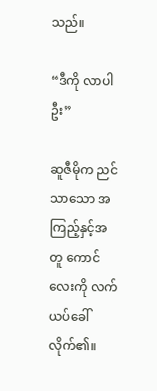သည်။

“ဒီကို လာပါဦး”

ဆူဇီမိုက ညင်သာသော အကြည့်နှင့်အတူ ကောင်လေးကို လက်ယပ်ခေါ်လိုက်၏။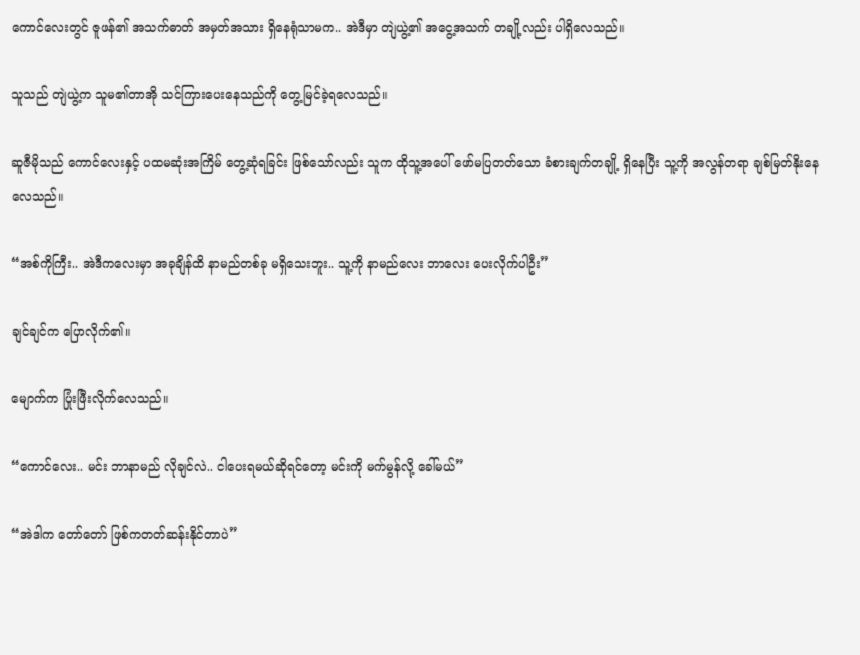ကောင်လေးတွင် ဇူဖန်၏ အသက်ဓာတ် အမှတ်အသား ရှိနေရုံသာမက.. အဲဒီမှာ တျဲယွဲ့၏ အငွေ့အသက် တချို့လည်း ပါရှိလေသည်။

သူသည် တျဲယွဲ့က သူမ၏တာအို သင်ကြားပေးနေသည်ကို တွေ့မြင်ခဲ့ရလေသည်။

ဆူဇီမိုသည် ကောင်လေးနှင့် ပထမဆုံးအကြိမ် တွေ့ဆုံရခြင်း ဖြစ်သော်လည်း သူက ထိုသူ့အပေါ် ဖော်မပြတတ်သော ခံစားချက်တချို့ ရှိနေပြီး သူ့ကို အလွန်တရာ ချစ်မြတ်နိုးနေလေသည်။

“အစ်ကိုကြီး.. အဲဒီကလေးမှာ အခုချိန်ထိ နာမည်တစ်ခု မရှိသေးဘူး.. သူ့ကို နာမည်လေး ဘာလေး ပေးလိုက်ပါဦး”

ချင်ချင်က ပြောလိုက်၏။

မျောက်က ပြုံးဖြီးလိုက်လေသည်။

“ကောင်လေး.. မင်း ဘာနာမည် လိုချင်လဲ.. ငါပေးရမယ်ဆိုရင်တော့ မင်းကို မက်မွန်လို့ ခေါ်မယ်”

“အဲဒါက တော်တော် ဖြစ်ကတတ်ဆန်းနိုင်တာပဲ”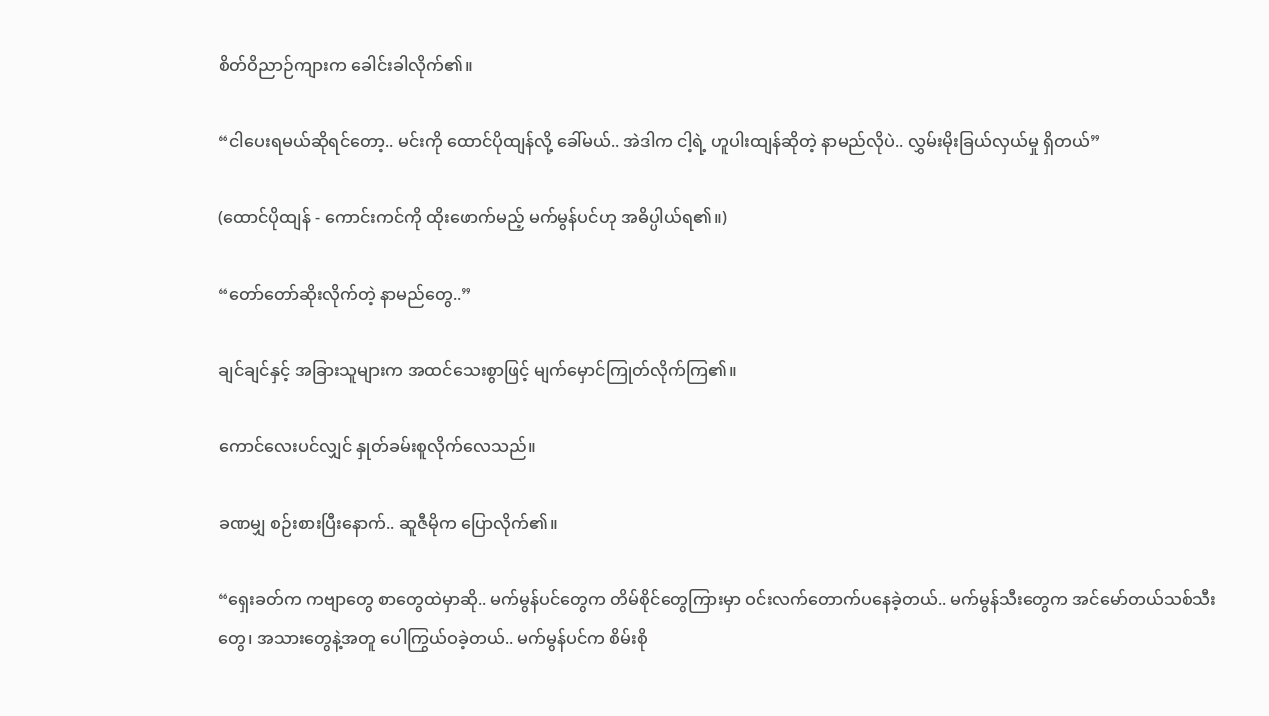စိတ်ဝိညာဉ်ကျားက ခေါင်းခါလိုက်၏။

“ငါပေးရမယ်ဆိုရင်တော့.. မင်းကို ထောင်ပိုထျန်လို့ ခေါ်မယ်.. အဲဒါက ငါ့ရဲ့ ဟူပါးထျန်ဆိုတဲ့ နာမည်လိုပဲ.. လွှမ်းမိုးခြယ်လှယ်မှု ရှိတယ်”

(ထောင်ပိုထျန် - ကောင်းကင်ကို ထိုးဖောက်မည့် မက်မွန်ပင်ဟု အဓိပ္ပါယ်ရ၏။)

“တော်တော်ဆိုးလိုက်တဲ့ နာမည်တွေ..”

ချင်ချင်နှင့် အခြားသူများက အထင်သေးစွာဖြင့် မျက်မှောင်ကြုတ်လိုက်ကြ၏။

ကောင်လေးပင်လျှင် နှုတ်ခမ်းစူလိုက်လေသည်။

ခဏမျှ စဉ်းစားပြီးနောက်.. ဆူဇီမိုက ပြောလိုက်၏။

“ရှေးခတ်က ကဗျာတွေ စာတွေထဲမှာဆို.. မက်မွန်ပင်တွေက တိမ်စိုင်တွေကြားမှာ ဝင်းလက်တောက်ပနေခဲ့တယ်.. မက်မွန်သီးတွေက အင်မော်တယ်သစ်သီးတွေ၊ အသားတွေနဲ့အတူ ပေါကြွယ်ဝခဲ့တယ်.. မက်မွန်ပင်က စိမ်းစို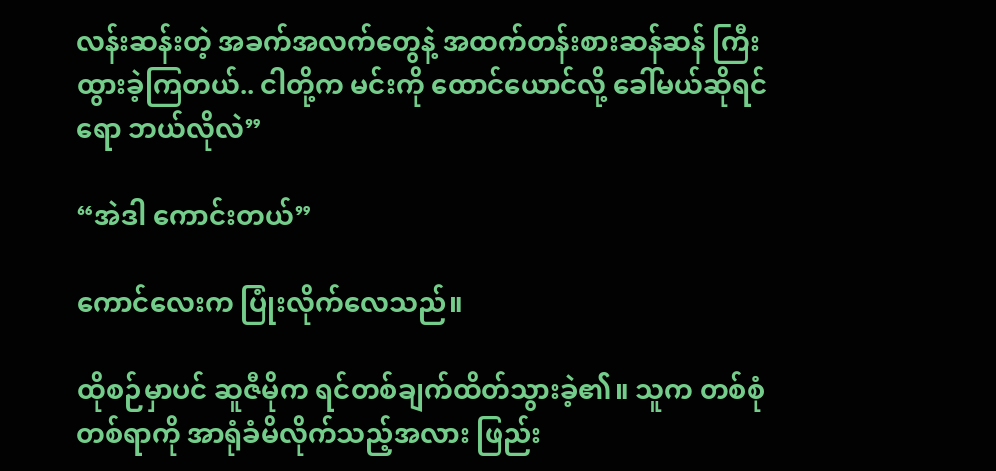လန်းဆန်းတဲ့ အခက်အလက်တွေနဲ့ အထက်တန်းစားဆန်ဆန် ကြီးထွားခဲ့ကြတယ်.. ငါတို့က မင်းကို ထောင်ယောင်လို့ ခေါ်မယ်ဆိုရင်ရော ဘယ်လိုလဲ”

“အဲဒါ ကောင်းတယ်”

ကောင်လေးက ပြုံးလိုက်လေသည်။

ထိုစဉ်မှာပင် ဆူဇီမိုက ရင်တစ်ချက်ထိတ်သွားခဲ့၏။ သူက တစ်စုံတစ်ရာကို အာရုံခံမိလိုက်သည့်အလား ဖြည်း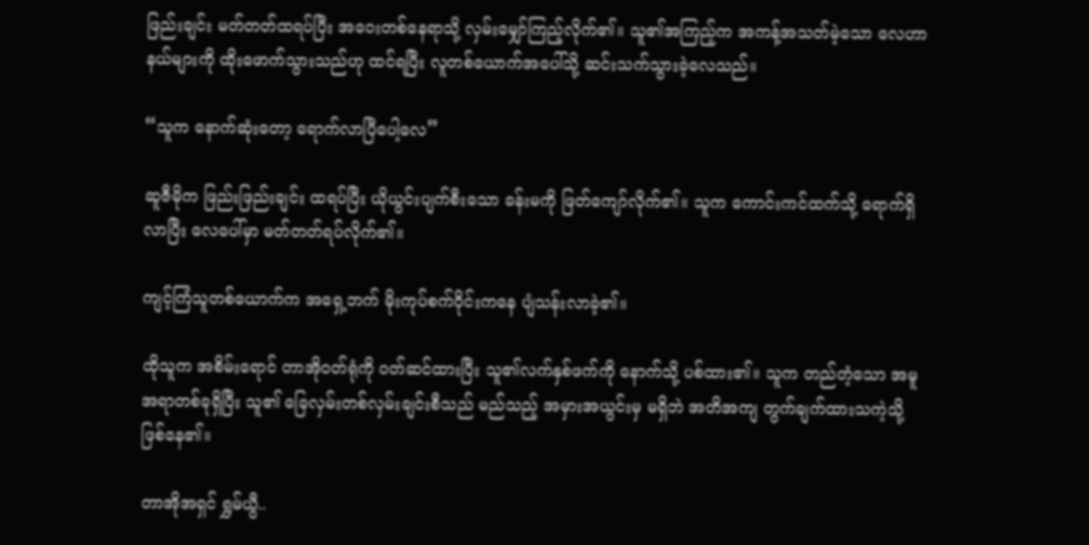ဖြည်းချင်း မတ်တတ်ထရပ်ပြီး အဝေးတစ်နေရာသို့ လှမ်းမျှော်ကြည့်လိုက်၏။ သူ၏အကြည့်က အကန့်အသတ်မဲ့သော လေဟာနယ်များကို ထိုးဖောက်သွားသည်ဟု ထင်ရပြီး လူတစ်ယောက်အပေါ်သို့ ဆင်းသက်သွားခဲ့လေသည်။

“သူက နောက်ဆုံးတော့ ရောက်လာပြီပေါ့လေ”

ဆူဇီမိုက ဖြည်းဖြည်းချင်း ထရပ်ပြီး ယိုယွင်းပျက်စီးသော ခန်းမကို ဖြတ်ကျော်လိုက်၏။ သူက ကောင်းကင်ထက်သို့ ရောက်ရှိလာပြီး လေပေါ်မှာ မတ်တတ်ရပ်လိုက်၏။

ကျင့်ကြံသူတစ်ယောက်က အရှေ့ဘက် မိုးကုပ်စက်ဝိုင်းကနေ ပျံသန်းလာခဲ့၏။

ထိုသူက အစိမ်းရောင် တာအိုဝတ်ရုံကို ဝတ်ဆင်ထားပြီး သူ၏လက်နှစ်ဖက်ကို နောက်သို့ ပစ်ထား၏။ သူက တည်တံ့သော အမူအရာတစ်ခုရှိပြီး သူ၏ ခြေလှမ်းတစ်လှမ်းချင်းစီသည် မည်သည့် အမှားအယွင်းမှ မရှိဘဲ အတိအကျ တွက်ချက်ထားသကဲ့သို့ ဖြစ်နေ၏။

တာအိုအရှင် ရွှမ်ယွီ..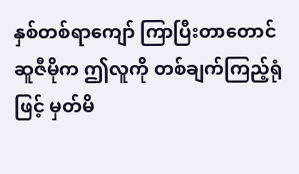နှစ်တစ်ရာကျော် ကြာပြီးတာတောင် ဆူဇီမိုက ဤလူကို တစ်ချက်ကြည့်ရုံဖြင့် မှတ်မိ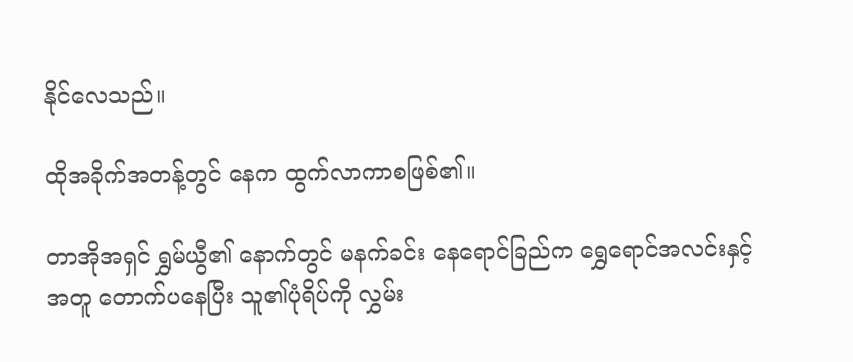နိုင်လေသည်။

ထိုအခိုက်အတန့်တွင် နေက ထွက်လာကာစဖြစ်၏။

တာအိုအရှင် ရွှမ်ယွီ၏ နောက်တွင် မနက်ခင်း နေရောင်ခြည်က ရွှေရောင်အလင်းနှင့်အတူ တောက်ပနေပြီး သူ၏ပုံရိပ်ကို လွှမ်း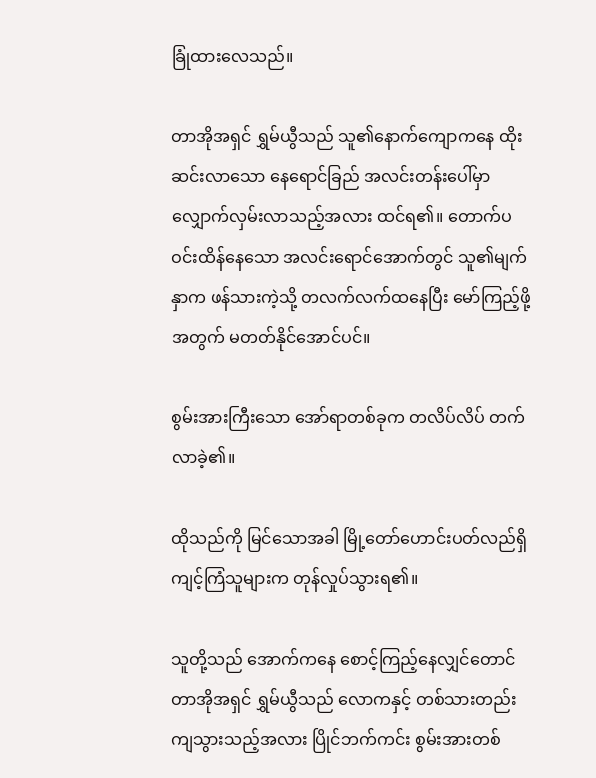ခြုံထားလေသည်။

တာအိုအရှင် ရွှမ်ယွီသည် သူ၏နောက်ကျောကနေ ထိုးဆင်းလာသော နေရောင်ခြည် အလင်းတန်းပေါ်မှာ လျှောက်လှမ်းလာသည့်အလား ထင်ရ၏။ တောက်ပဝင်းထိန်နေသော အလင်းရောင်အောက်တွင် သူ၏မျက်နှာက ဖန်သားကဲ့သို့ တလက်လက်ထနေပြီး မော်ကြည့်ဖို့အတွက် မတတ်နိုင်အောင်ပင်။

စွမ်းအားကြီးသော အော်ရာတစ်ခုက တလိပ်လိပ် တက်လာခဲ့၏။

ထိုသည်ကို မြင်သောအခါ မြို့တော်ဟောင်းပတ်လည်ရှိ ကျင့်ကြံသူများက တုန်လှုပ်သွားရ၏။

သူတို့သည် အောက်ကနေ စောင့်ကြည့်နေလျှင်တောင် တာအိုအရှင် ရွှမ်ယွီသည် လောကနှင့် တစ်သားတည်းကျသွားသည့်အလား ပြိုင်ဘက်ကင်း စွမ်းအားတစ်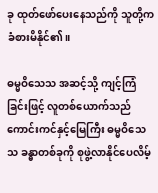ခု ထုတ်ဖော်ပေးနေသည်ကို သူတို့က ခံစားမိနိုင်၏။

ဓမ္မဝိသေသ အဆင့်သို့ ကျင့်ကြံခြင်းဖြင့် လူတစ်ယောက်သည် ကောင်းကင်နှင့်မြေကြီး ဓမ္မဝိသေသ ခန္ဓာတစ်ခုကို စုဖွဲ့လာနိုင်ပေလိမ့်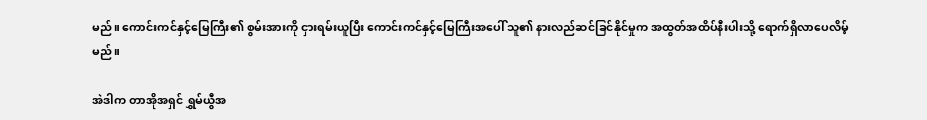မည်။ ကောင်းကင်နှင့်မြေကြီး၏ စွမ်းအားကို ငှားရမ်းယူပြီး ကောင်းကင်နှင့်မြေကြီးအပေါ် သူ၏ နားလည်ဆင်ခြင်နိုင်မှုက အထွတ်အထိပ်နီးပါးသို့ ရောက်ရှိလာပေလိမ့်မည်။

အဲဒါက တာအိုအရှင် ရွှမ်ယွီအ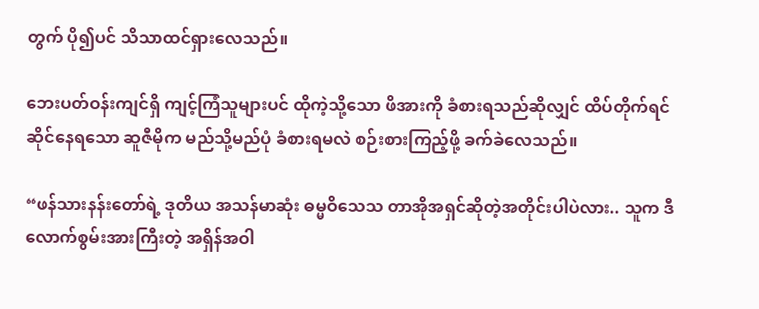တွက် ပို၍ပင် သိသာထင်ရှားလေသည်။

ဘေးပတ်ဝန်းကျင်ရှိ ကျင့်ကြံသူများပင် ထိုကဲ့သို့သော ဖိအားကို ခံစားရသည်ဆိုလျှင် ထိပ်တိုက်ရင်ဆိုင်နေရသော ဆူဇီမိုက မည်သို့မည်ပုံ ခံစားရမလဲ စဉ်းစားကြည့်ဖို့ ခက်ခဲလေသည်။

“ဖန်သားနန်းတော်ရဲ့ ဒုတိယ အသန်မာဆုံး ဓမ္မဝိသေသ တာအိုအရှင်ဆိုတဲ့အတိုင်းပါပဲလား.. သူက ဒီလောက်စွမ်းအားကြီးတဲ့ အရှိန်အဝါ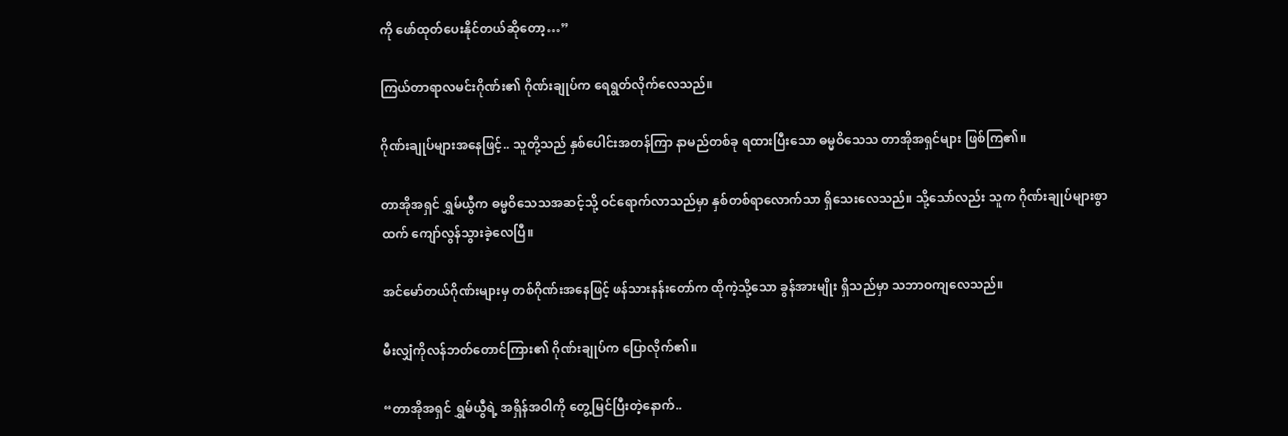ကို ဖော်ထုတ်ပေးနိုင်တယ်ဆိုတော့…”

ကြယ်တာရာလမင်းဂိုဏ်း၏ ဂိုဏ်းချုပ်က ရေရွတ်လိုက်လေသည်။

ဂိုဏ်းချုပ်များအနေဖြင့်.. သူတို့သည် နှစ်ပေါင်းအတန်ကြာ နာမည်တစ်ခု ရထားပြီးသော ဓမ္မဝိသေသ တာအိုအရှင်များ ဖြစ်ကြ၏။

တာအိုအရှင် ရွှမ်ယွီက ဓမ္မဝိသေသအဆင့်သို့ ဝင်ရောက်လာသည်မှာ နှစ်တစ်ရာလောက်သာ ရှိသေးလေသည်။ သို့သော်လည်း သူက ဂိုဏ်းချုပ်များစွာထက် ကျော်လွန်သွားခဲ့လေပြီ။

အင်မော်တယ်ဂိုဏ်းများမှ တစ်ဂိုဏ်းအနေဖြင့် ဖန်သားနန်းတော်က ထိုကဲ့သို့သော ခွန်အားမျိုး ရှိသည်မှာ သဘာဝကျလေသည်။

မီးလျှံကိုလန်ဘတ်တောင်ကြား၏ ဂိုဏ်းချုပ်က ပြောလိုက်၏။

“တာအိုအရှင် ရွှမ်ယွီရဲ့ အရှိန်အဝါကို တွေ့မြင်ပြီးတဲ့နောက်..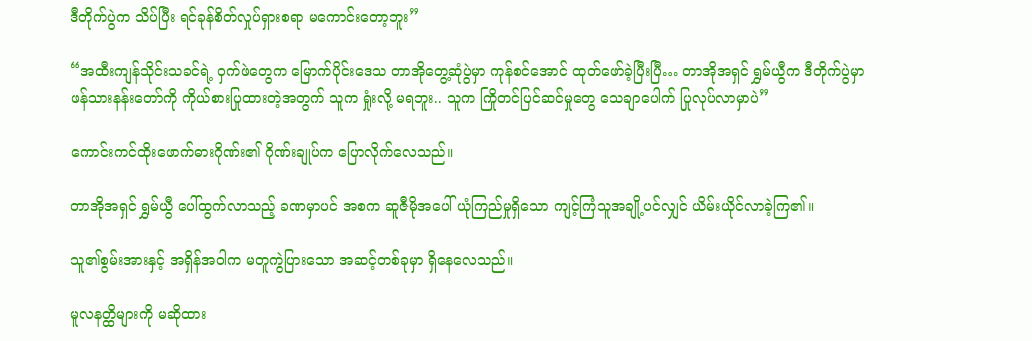ဒီတိုက်ပွဲက သိပ်ပြီး ရင်ခုန်စိတ်လှုပ်ရှားစရာ မကောင်းတော့ဘူး”

“အထီးကျန်သိုင်းသခင်ရဲ့ ဝှက်ဖဲတွေက မြောက်ပိုင်းဒေသ တာအိုတွေ့ဆုံပွဲမှာ ကုန်စင်အောင် ထုတ်ဖော်ခဲ့ပြီးပြီ… တာအိုအရှင် ရွှမ်ယွီက ဒီတိုက်ပွဲမှာ ဖန်သားနန်းတော်ကို ကိုယ်စားပြုထားတဲ့အတွက် သူက ရှုံးလို့ မရဘူး.. သူက ကြိုတင်ပြင်ဆင်မှုတွေ သေချာပေါက် ပြုလုပ်လာမှာပဲ”

ကောင်းကင်ထိုးဖောက်ဓားဂိုဏ်း၏ ဂိုဏ်းချုပ်က ပြောလိုက်လေသည်။

တာအိုအရှင် ရွှမ်ယွီ ပေါ်ထွက်လာသည့် ခဏမှာပင် အစက ဆူဇီမိုအပေါ် ယုံကြည်မှုရှိသော ကျင့်ကြံသူအချို့ပင်လျှင် ယိမ်းယိုင်လာခဲ့ကြ၏။

သူ၏စွမ်းအားနှင့် အရှိန်အဝါက မတူကွဲပြားသော အဆင့်တစ်ခုမှာ ရှိနေလေသည်။

မူလနတ္ထိများကို မဆိုထား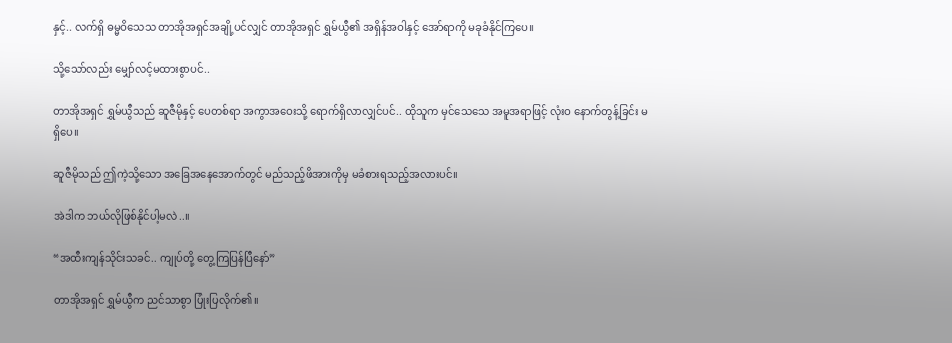နှင့်.. လက်ရှိ ဓမ္မဝိသေသ တာအိုအရှင်အချို့ပင်လျှင် တာအိုအရှင် ရွှမ်ယွီ၏ အရှိန်အဝါနှင့် အော်ရာကို မခုခံနိုင်ကြပေ။

သို့သော်လည်း မျှော်လင့်မထားစွာပင်..

တာအိုအရှင် ရွှမ်ယွီသည် ဆူဇီမိုနှင့် ပေတစ်ရာ အကွာအဝေးသို့ ရောက်ရှိလာလျှင်ပင်.. ထိုသူက မှင်သေသေ အမူအရာဖြင့် လုံးဝ နောက်တွန့်ခြင်း မရှိပေ။

ဆူဇီမိုသည် ဤကဲ့သို့သော အခြေအနေအောက်တွင် မည်သည့်ဖိအားကိုမှ မခံစားရသည့်အလားပင်။

အဲဒါက ဘယ်လိုဖြစ်နိုင်ပါ့မလဲ..။

“အထီးကျန်သိုင်းသခင်.. ကျုပ်တို့ တွေ့ကြပြန်ပြီနော်”

တာအိုအရှင် ရွှမ်ယွီက ညင်သာစွာ ပြုံးပြလိုက်၏။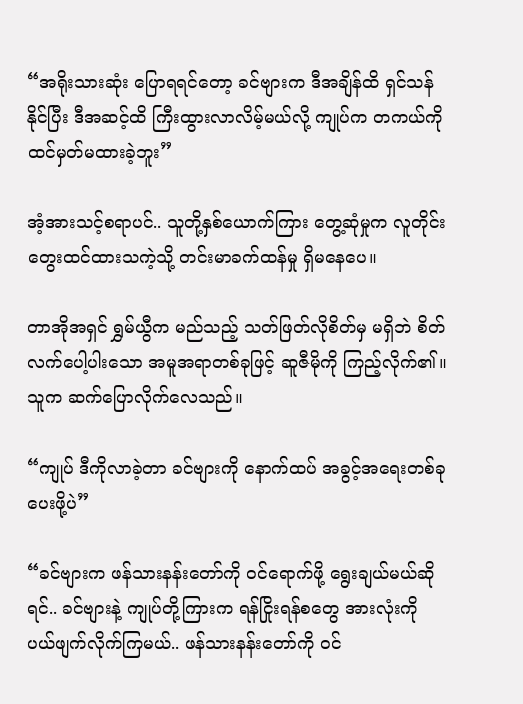“အရိုးသားဆုံး ပြောရရင်တော့ ခင်ဗျားက ဒီအချိန်ထိ ရှင်သန်နိုင်ပြီး ဒီအဆင့်ထိ ကြီးထွားလာလိမ့်မယ်လို့ ကျုပ်က တကယ်ကို ထင်မှတ်မထားခဲ့ဘူး”

အံ့အားသင့်စရာပင်.. သူတို့နှစ်ယောက်ကြား တွေ့ဆုံမှုက လူတိုင်း တွေးထင်ထားသကဲ့သို့ တင်းမာခက်ထန်မှု ရှိမနေပေ။

တာအိုအရှင် ရွှမ်ယွီက မည်သည့် သတ်ဖြတ်လိုစိတ်မှ မရှိဘဲ စိတ်လက်ပေါ့ပါးသော အမူအရာတစ်ခုဖြင့် ဆူဇီမိုကို ကြည့်လိုက်၏။ သူက ဆက်ပြောလိုက်လေသည်။

“ကျုပ် ဒီကိုလာခဲ့တာ ခင်ဗျားကို နောက်ထပ် အခွင့်အရေးတစ်ခု ပေးဖို့ပဲ”

“ခင်ဗျားက ဖန်သားနန်းတော်ကို ဝင်ရောက်ဖို့ ရွေးချယ်မယ်ဆိုရင်.. ခင်ဗျားနဲ့ ကျုပ်တို့ကြားက ရန်ငြိုးရန်စတွေ အားလုံးကို ပယ်ဖျက်လိုက်ကြမယ်.. ဖန်သားနန်းတော်ကို ဝင်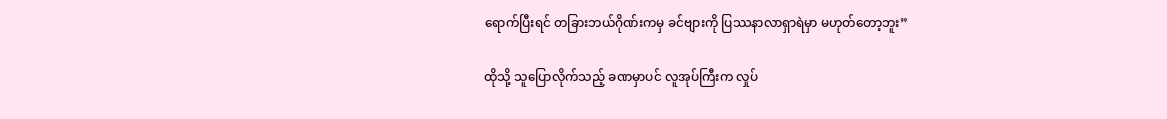ရောက်ပြီးရင် တခြားဘယ်ဂိုဏ်းကမှ ခင်ဗျားကို ပြဿနာလာရှာရဲမှာ မဟုတ်တော့ဘူး”

ထိုသို့ သူပြောလိုက်သည့် ခဏမှာပင် လူအုပ်ကြီးက လှုပ်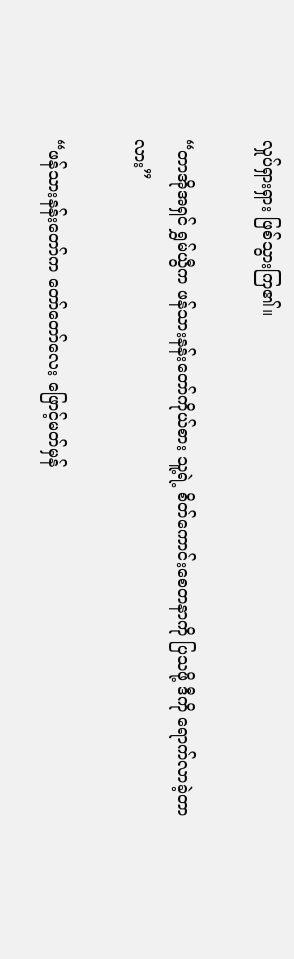လှုပ်ရှားရှား ဖြစ်သွားကြ၏။

“တာအိုအရှင် ရွှမ်ယွီက ဖန်သားနန်းတော်ကိုယ်စား သူ့ရဲ့ စိတ်ကောင်းစေတနာကို ပြသဖို့ ဒီကို ရောက်လာခဲ့တာလား”

“ဖန်သားနန်းတော်က တော်တော်လေး ဖြောင့်မတ်မှန်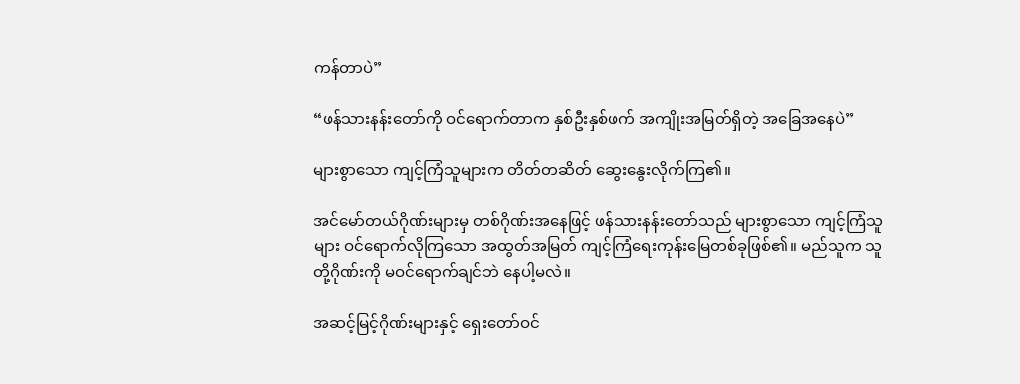ကန်တာပဲ”

“ဖန်သားနန်းတော်ကို ဝင်ရောက်တာက နှစ်ဦးနှစ်ဖက် အကျိုးအမြတ်ရှိတဲ့ အခြေအနေပဲ”

များစွာသော ကျင့်ကြံသူများက တိတ်တဆိတ် ဆွေးနွေးလိုက်ကြ၏။

အင်မော်တယ်ဂိုဏ်းများမှ တစ်ဂိုဏ်းအနေဖြင့် ဖန်သားနန်းတော်သည် များစွာသော ကျင့်ကြံသူများ ဝင်ရောက်လိုကြသော အထွတ်အမြတ် ကျင့်ကြံရေးကုန်းမြေတစ်ခုဖြစ်၏။ မည်သူက သူတို့ဂိုဏ်းကို မဝင်ရောက်ချင်ဘဲ နေပါ့မလဲ။

အဆင့်မြင့်ဂိုဏ်းများနှင့် ရှေးတော်ဝင်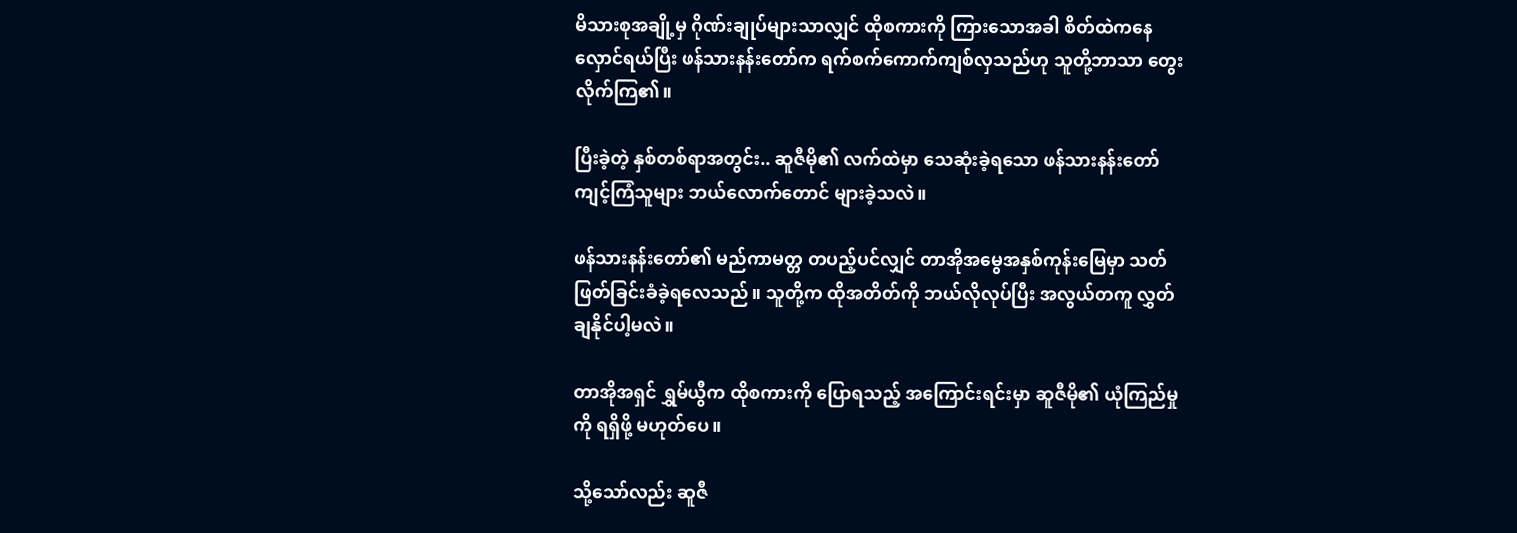မိသားစုအချို့မှ ဂိုဏ်းချုပ်များသာလျှင် ထိုစကားကို ကြားသောအခါ စိတ်ထဲကနေ လှောင်ရယ်ပြီး ဖန်သားနန်းတော်က ရက်စက်ကောက်ကျစ်လှသည်ဟု သူတို့ဘာသာ တွေးလိုက်ကြ၏။

ပြီးခဲ့တဲ့ နှစ်တစ်ရာအတွင်း.. ဆူဇီမို၏ လက်ထဲမှာ သေဆုံးခဲ့ရသော ဖန်သားနန်းတော် ကျင့်ကြံသူများ ဘယ်လောက်တောင် များခဲ့သလဲ။

ဖန်သားနန်းတော်၏ မည်ကာမတ္တ တပည့်ပင်လျှင် တာအိုအမွေအနှစ်ကုန်းမြေမှာ သတ်ဖြတ်ခြင်းခံခဲ့ရလေသည်။ သူတို့က ထိုအတိတ်ကို ဘယ်လိုလုပ်ပြီး အလွယ်တကူ လွှတ်ချနိုင်ပါ့မလဲ။

တာအိုအရှင် ရွှမ်ယွီက ထိုစကားကို ပြောရသည့် အကြောင်းရင်းမှာ ဆူဇီမို၏ ယုံကြည်မှုကို ရရှိဖို့ မဟုတ်ပေ။

သို့သော်လည်း ဆူဇီ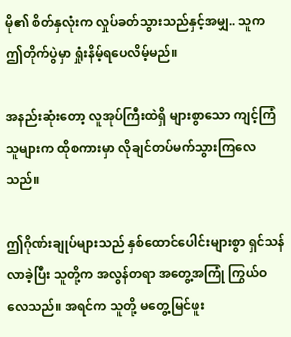မို၏ စိတ်နှလုံးက လှုပ်ခတ်သွားသည်နှင့်အမျှ.. သူက ဤတိုက်ပွဲမှာ ရှုံးနိမ့်ရပေလိမ့်မည်။

အနည်းဆုံးတော့ လူအုပ်ကြီးထဲရှိ များစွာသော ကျင့်ကြံသူများက ထိုစကားမှာ လိုချင်တပ်မက်သွားကြလေသည်။

ဤဂိုဏ်းချုပ်များသည် နှစ်ထောင်ပေါင်းများစွာ ရှင်သန်လာခဲ့ပြီး သူတို့က အလွန်တရာ အတွေ့အကြုံ ကြွယ်ဝလေသည်။ အရင်က သူတို့ မတွေ့မြင်ဖူး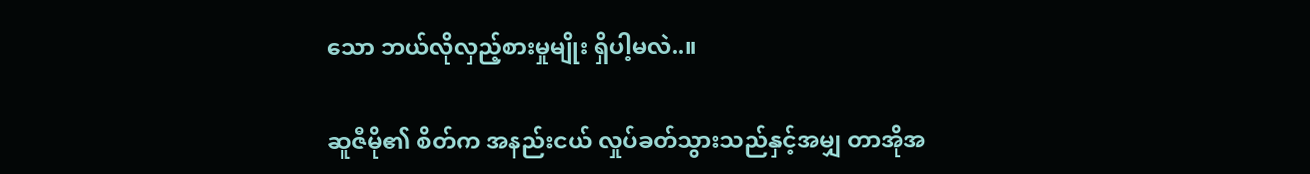သော ဘယ်လိုလှည့်စားမှုမျိုး ရှိပါ့မလဲ..။

ဆူဇီမို၏ စိတ်က အနည်းငယ် လှုပ်ခတ်သွားသည်နှင့်အမျှ တာအိုအ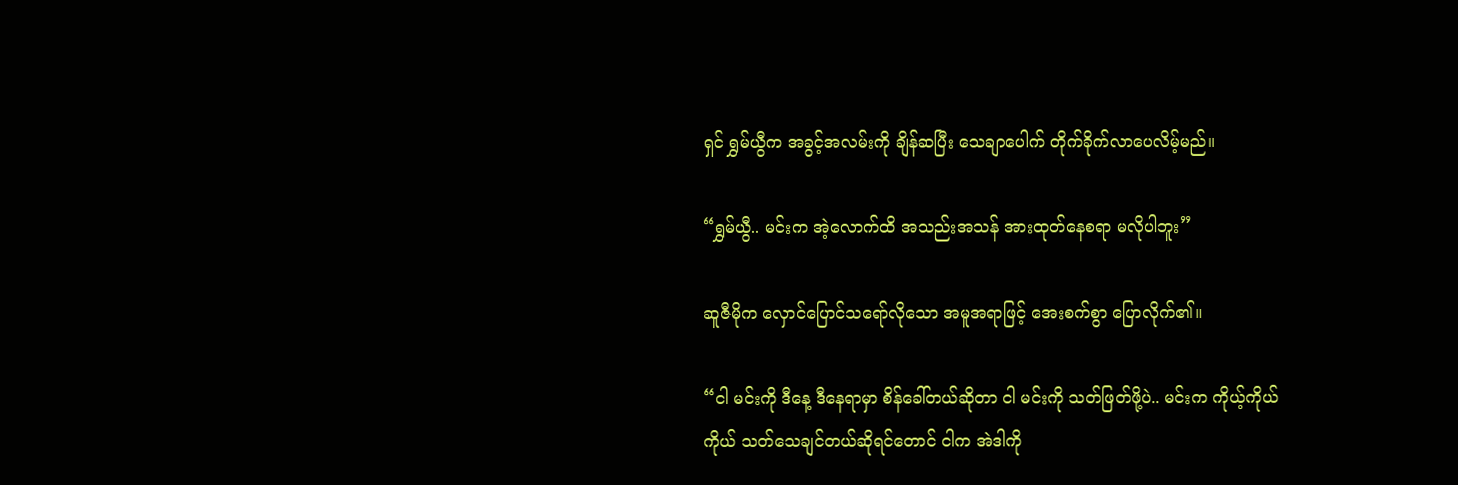ရှင် ရွှမ်ယွီက အခွင့်အလမ်းကို ချိန်ဆပြီး သေချာပေါက် တိုက်ခိုက်လာပေလိမ့်မည်။

“ရွှမ်ယွီ.. မင်းက အဲ့လောက်ထိ အသည်းအသန် အားထုတ်နေစရာ မလိုပါဘူး”

ဆူဇီမိုက လှောင်ပြောင်သရော်လိုသော အမူအရာဖြင့် အေးစက်စွာ ပြောလိုက်၏။

“ငါ မင်းကို ဒီနေ့ ဒီနေရာမှာ စိန်ခေါ်တယ်ဆိုတာ ငါ မင်းကို သတ်ဖြတ်ဖို့ပဲ.. မင်းက ကိုယ့်ကိုယ်ကိုယ် သတ်သေချင်တယ်ဆိုရင်တောင် ငါက အဲဒါကို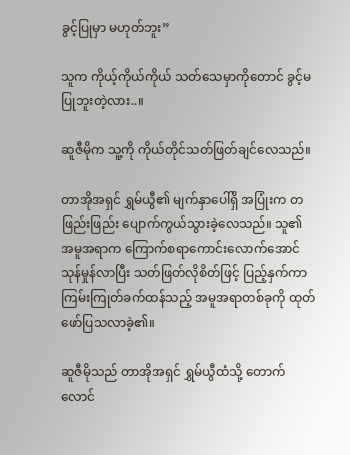ခွင့်ပြုမှာ မဟုတ်ဘူး”

သူက ကိုယ့်ကိုယ်ကိုယ် သတ်သေမှာကိုတောင် ခွင့်မပြုဘူးတဲ့လား..။

ဆူဇီမိုက သူ့ကို ကိုယ်တိုင်သတ်ဖြတ်ချင်လေသည်။

တာအိုအရှင် ရွှမ်ယွီ၏ မျက်နှာပေါ်ရှိ အပြုံးက တဖြည်းဖြည်း ပျောက်ကွယ်သွားခဲ့လေသည်။ သူ၏ အမူအရာက ကြောက်စရာကောင်းလောက်အောင် သုန်မှုန်လာပြီး သတ်ဖြတ်လိုစိတ်ဖြင့် ပြည့်နှက်ကာ ကြမ်းကြုတ်ခက်ထန်သည့် အမူအရာတစ်ခုကို ထုတ်ဖော်ပြသလာခဲ့၏။

ဆူဇီမိုသည် တာအိုအရှင် ရွှမ်ယွီထံသို့ တောက်လောင်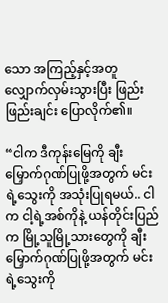သော အကြည့်နှင့်အတူ လျှောက်လှမ်းသွားပြီး ဖြည်းဖြည်းချင်း ပြောလိုက်၏။

“ငါက ဒီကုန်းမြေကို ချီးမြှောက်ဂုဏ်ပြုဖို့အတွက် မင်းရဲ့သွေးကို အသုံးပြုရမယ်.. ငါက ငါ့ရဲ့အစ်ကိုနဲ့ ယန်တိုင်းပြည်က မြို့သူမြို့သားတွေကို ချီးမြှောက်ဂုဏ်ပြုဖို့အတွက် မင်းရဲ့သွေးကို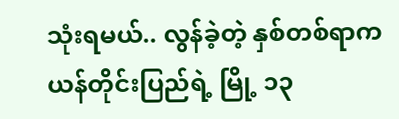သုံးရမယ်.. လွန်ခဲ့တဲ့ နှစ်တစ်ရာက ယန်တိုင်းပြည်ရဲ့ မြို့ ၁၃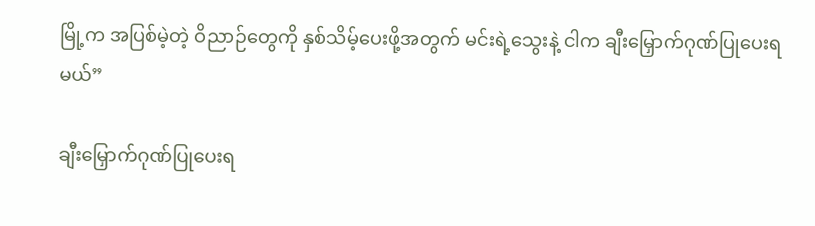မြို့က အပြစ်မဲ့တဲ့ ဝိညာဉ်တွေကို နှစ်သိမ့်ပေးဖို့အတွက် မင်းရဲ့သွေးနဲ့ ငါက ချီးမြှောက်ဂုဏ်ပြုပေးရမယ်”

ချီးမြှောက်ဂုဏ်ပြုပေးရ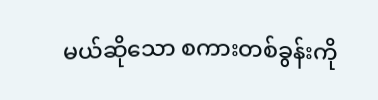မယ်ဆိုသော စကားတစ်ခွန်းကို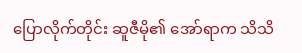ပြောလိုက်တိုင်း ဆူဇီမို၏ အော်ရာက သိသိ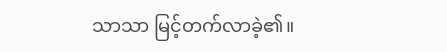သာသာ မြင့်တက်လာခဲ့၏။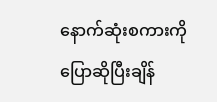နောက်ဆုံးစကားကို ပြောဆိုပြီးချိန်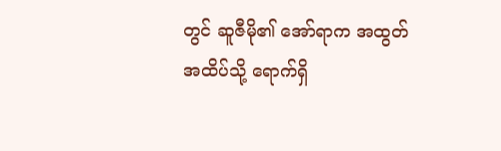တွင် ဆူဇီမို၏ အော်ရာက အထွတ်အထိပ်သို့ ရောက်ရှိ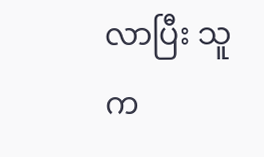လာပြီး သူက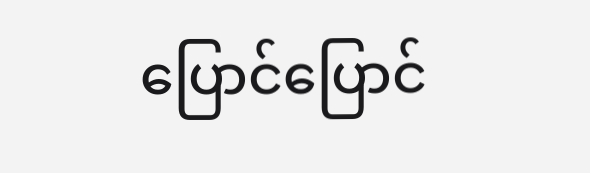ပြောင်ပြောင်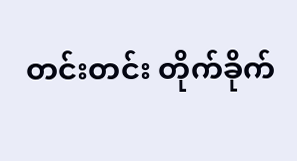တင်းတင်း တိုက်ခိုက်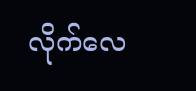လိုက်လေ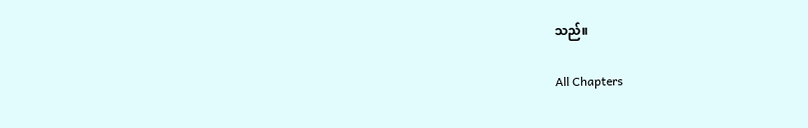သည်။

All Chapters